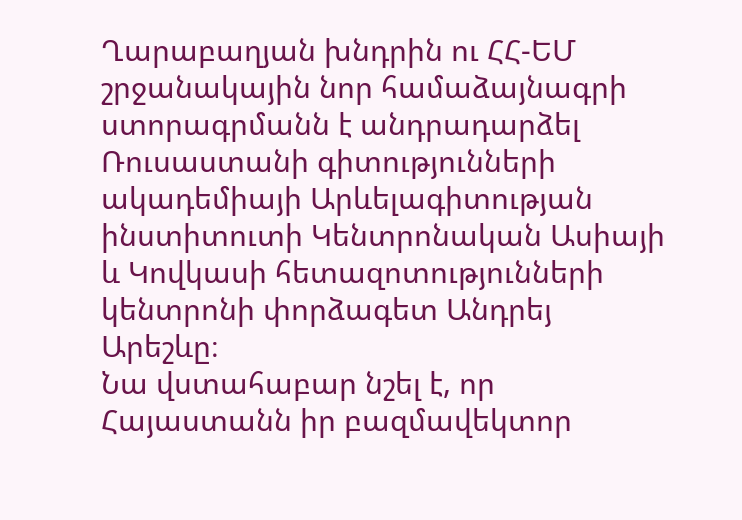Ղարաբաղյան խնդրին ու ՀՀ-ԵՄ շրջանակային նոր համաձայնագրի ստորագրմանն է անդրադարձել Ռուսաստանի գիտությունների ակադեմիայի Արևելագիտության ինստիտուտի Կենտրոնական Ասիայի և Կովկասի հետազոտությունների կենտրոնի փորձագետ Անդրեյ Արեշևը։
Նա վստահաբար նշել է, որ Հայաստանն իր բազմավեկտոր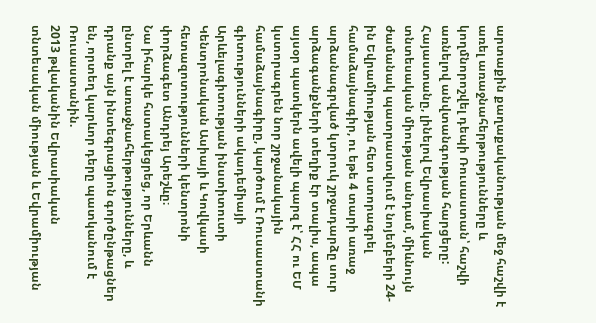արտաքին քաղաքականության մեջ հաշվի է առել առաջնահերթությունները և կողմնորոշվել դեպի Ռուսաստան՝ հաշվի առնելով անվտանգության հարցերը:
Հայաստանը, լինելով Եվրասիական տնտեսական միության անդամ, միևնույն ժամանակ պատրաստվում է նոյեմբերի 24-ին Եվրամիության հետ ստորագրել համաձայնագիր, ու եթե 4 տարի առաջ արձանագրված կտրուկ շրջադարձը սուր արձագանքների տեղիք էր տալիս, ապա այսօր պատկերն ավելի պարզ է՝ ՀՀ ու ԵՄ կստորագրեն նոր շրջանակային համաձայնագիրը, կարծում է Ռուսաստանի գիտությունների ակադեմիայի Արևելագիտության ինստիտուտի Կենտրոնական Ասիայի և Կովկասի հետազոտությունների կենտրոնի փորձագետ Անդրեյ Արեշևը։
Նա իհարկե հստակեցրեց, որ Երևանն ընտրել է առաջնահերթությունները, և դրանք այն ինտեգրացիոն գործընթացներ են, որտեղ կարևոր դերը պատկանում է Ռուսաստանին.
2013 թվականին Եվրասիական տնտեսական միության և Եվրամիության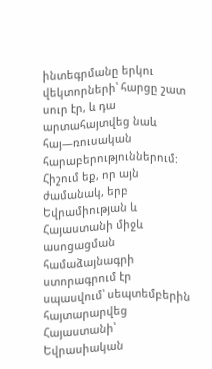ինտեգրմանը երկու վեկտորների՝ հարցը շատ սուր էր, և դա արտահայտվեց նաև հայ—ռուսական հարաբերություններում: Հիշում եք, որ այն ժամանակ, երբ Եվրամիության և Հայաստանի միջև ասոցացման համաձայնագրի ստորագրում էր սպասվում՝ սեպտեմբերին հայտարարվեց Հայաստանի՝ Եվրասիական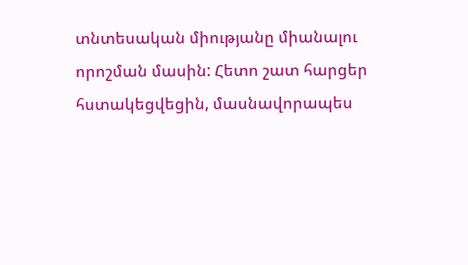տնտեսական միությանը միանալու որոշման մասին: Հետո շատ հարցեր հստակեցվեցին, մասնավորապես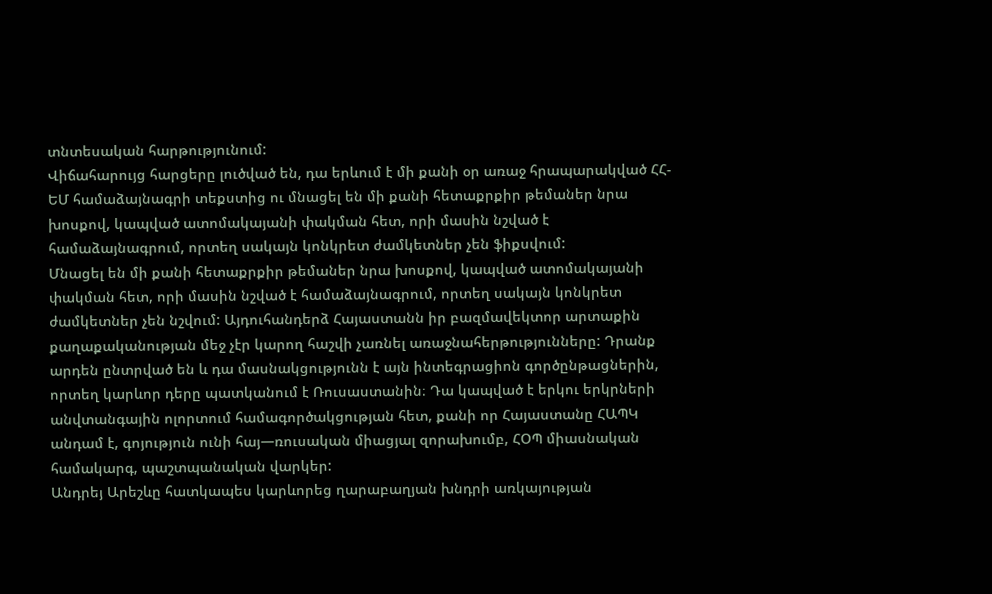տնտեսական հարթությունում:
Վիճահարույց հարցերը լուծված են, դա երևում է մի քանի օր առաջ հրապարակված ՀՀ-ԵՄ համաձայնագրի տեքստից ու մնացել են մի քանի հետաքրքիր թեմաներ նրա խոսքով, կապված ատոմակայանի փակման հետ, որի մասին նշված է համաձայնագրում, որտեղ սակայն կոնկրետ ժամկետներ չեն ֆիքսվում:
Մնացել են մի քանի հետաքրքիր թեմաներ նրա խոսքով, կապված ատոմակայանի փակման հետ, որի մասին նշված է համաձայնագրում, որտեղ սակայն կոնկրետ ժամկետներ չեն նշվում: Այդուհանդերձ Հայաստանն իր բազմավեկտոր արտաքին քաղաքականության մեջ չէր կարող հաշվի չառնել առաջնահերթությունները: Դրանք արդեն ընտրված են և դա մասնակցությունն է այն ինտեգրացիոն գործընթացներին, որտեղ կարևոր դերը պատկանում է Ռուսաստանին։ Դա կապված է երկու երկրների անվտանգային ոլորտում համագործակցության հետ, քանի որ Հայաստանը ՀԱՊԿ անդամ է, գոյություն ունի հայ—ռուսական միացյալ զորախումբ, ՀՕՊ միասնական համակարգ, պաշտպանական վարկեր:
Անդրեյ Արեշևը հատկապես կարևորեց ղարաբաղյան խնդրի առկայության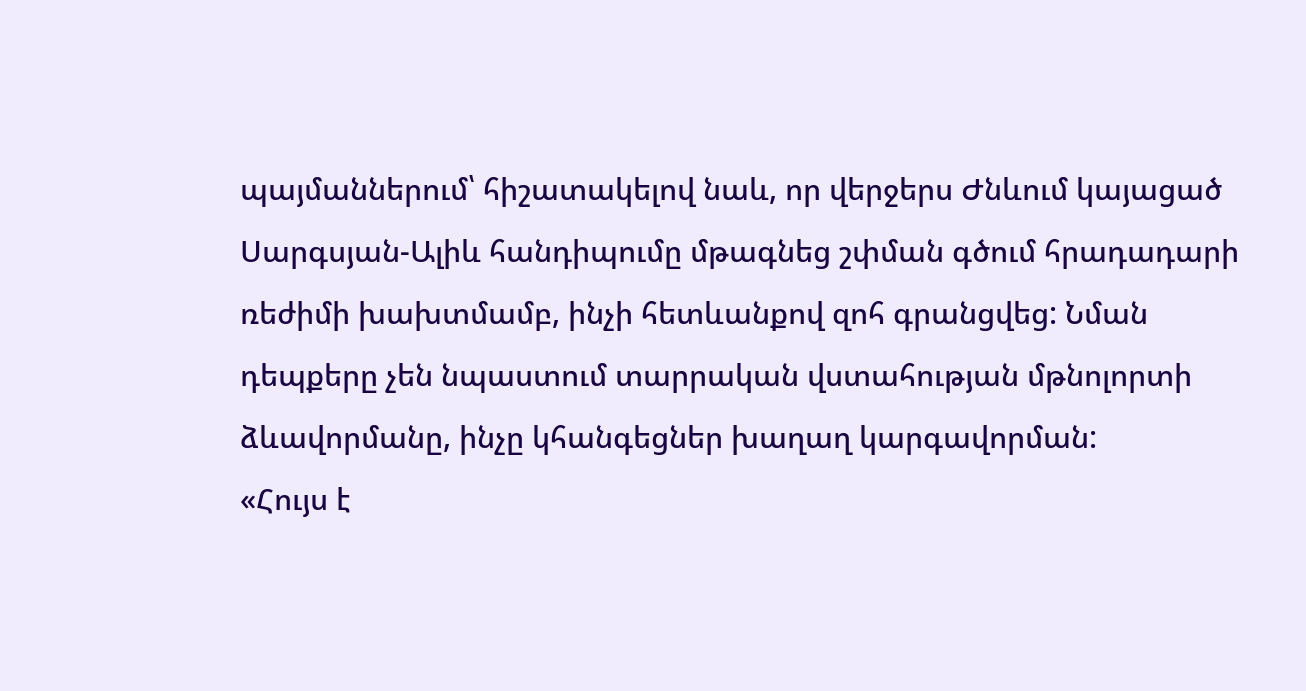պայմաններում՝ հիշատակելով նաև, որ վերջերս Ժնևում կայացած Սարգսյան-Ալիև հանդիպումը մթագնեց շփման գծում հրադադարի ռեժիմի խախտմամբ, ինչի հետևանքով զոհ գրանցվեց: Նման դեպքերը չեն նպաստում տարրական վստահության մթնոլորտի ձևավորմանը, ինչը կհանգեցներ խաղաղ կարգավորման:
«Հույս է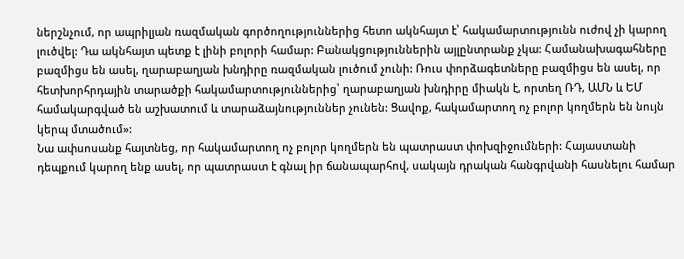ներշնչում, որ ապրիլյան ռազմական գործողություններից հետո ակնհայտ է՝ հակամարտությունն ուժով չի կարող լուծվել: Դա ակնհայտ պետք է լինի բոլորի համար: Բանակցություններին այլընտրանք չկա: Համանախագահները բազմիցս են ասել, ղարաբաղյան խնդիրը ռազմական լուծում չունի: Ռուս փորձագետները բազմիցս են ասել, որ հետխորհրդային տարածքի հակամարտություններից՝ ղարաբաղյան խնդիրը միակն է, որտեղ ՌԴ, ԱՄՆ և ԵՄ համակարգված են աշխատում և տարաձայնություններ չունեն: Ցավոք, հակամարտող ոչ բոլոր կողմերն են նույն կերպ մտածում»:
Նա ափսոսանք հայտնեց, որ հակամարտող ոչ բոլոր կողմերն են պատրաստ փոխզիջումների: Հայաստանի դեպքում կարող ենք ասել, որ պատրաստ է գնալ իր ճանապարհով, սակայն դրական հանգրվանի հասնելու համար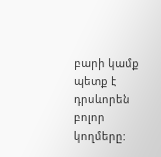բարի կամք պետք է դրսևորեն բոլոր կողմերը: